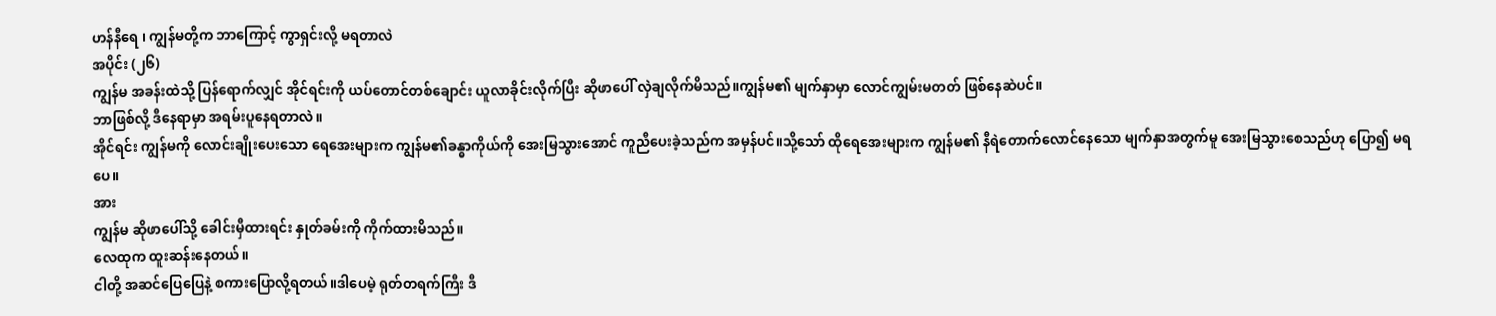ဟန်နီရေ ၊ ကျွန်မတို့က ဘာကြောင့် ကွာရှင်းလို့ မရတာလဲ
အပိုင်း (၂၆)
ကျွန်မ အခန်းထဲသို့ ပြန်ရောက်လျှင် အိုင်ရင်းကို ယပ်တောင်တစ်ချောင်း ယူလာခိုင်းလိုက်ပြီး ဆိုဖာပေါ် လှဲချလိုက်မိသည်။ကျွန်မ၏ မျက်နှာမှာ လောင်ကျွမ်းမတတ် ဖြစ်နေဆဲပင်။
ဘာဖြစ်လို့ ဒီနေရာမှာ အရမ်းပူနေရတာလဲ။
အိုင်ရင်း ကျွန်မကို လောင်းချိုးပေးသော ရေအေးများက ကျွန်မ၏ခန္ဓာကိုယ်ကို အေးမြသွားအောင် ကူညီပေးခဲ့သည်က အမှန်ပင်။သို့သော် ထိုရေအေးများက ကျွန်မ၏ နီရဲတောက်လောင်နေသော မျက်နှာအတွက်မူ အေးမြသွားစေသည်ဟု ပြော၍ မရပေ။
အား
ကျွန်မ ဆိုဖာပေါ်သို့ ခေါင်းမှီထားရင်း နှုတ်ခမ်းကို ကိုက်ထားမိသည်။
လေထုက ထူးဆန်းနေတယ်။
ငါတို့ အဆင်ပြေပြေနဲ့ စကားပြောလို့ရတယ်။ဒါပေမဲ့ ရုတ်တရက်ကြီး ဒီ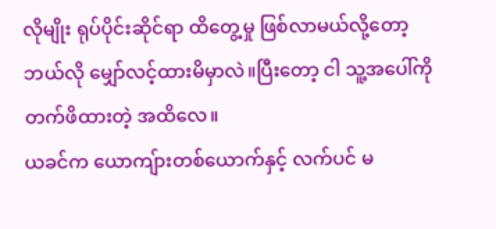လိုမျိုး ရုပ်ပိုင်းဆိုင်ရာ ထိတွေ့မှု ဖြစ်လာမယ်လို့တော့ ဘယ်လို မျှော်လင့်ထားမိမှာလဲ။ပြီးတော့ ငါ သူ့အပေါ်ကို တက်ဖိထားတဲ့ အထိလေ။
ယခင်က ယောကျ်ားတစ်ယောက်နှင့် လက်ပင် မ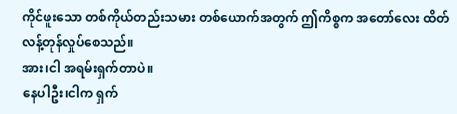ကိုင်ဖူးသော တစ်ကိုယ်တည်းသမား တစ်ယောက်အတွက် ဤကိစ္စက အတော်လေး ထိတ်လန့်တုန်လှုပ်စေသည်။
အား၊ငါ အရမ်းရှက်တာပဲ။
နေပါဦး၊ငါက ရှက်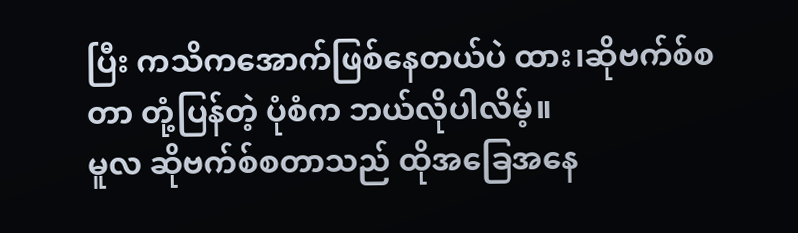ပြီး ကသိကအောက်ဖြစ်နေတယ်ပဲ ထား၊ဆိုဗက်စ်စတာ တုံ့ပြန်တဲ့ ပုံစံက ဘယ်လိုပါလိမ့်။
မူလ ဆိုဗက်စ်စတာသည် ထိုအခြေအနေ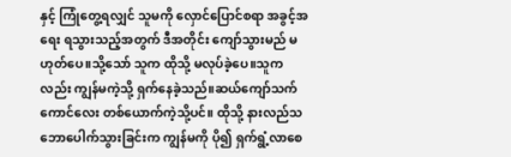နှင့် ကြုံတွေ့ရလျှင် သူမကို လှောင်ပြောင်စရာ အခွင့်အရေး ရသွားသည့်အတွက် ဒီအတိုင်း ကျော်သွားမည် မဟုတ်ပေ။သို့သော် သူက ထိုသို့ မလုပ်ခဲ့ပေ။သူကလည်း ကျွန်မကဲ့သို့ ရှက်နေခဲ့သည်။ဆယ်ကျော်သက် ကောင်လေး တစ်ယောက်ကဲ့သို့ပင်။ ထိုသို့ နားလည်သဘောပေါက်သွားခြင်းက ကျွန်မကို ပို၍ ရှက်ရွံ့လာစေ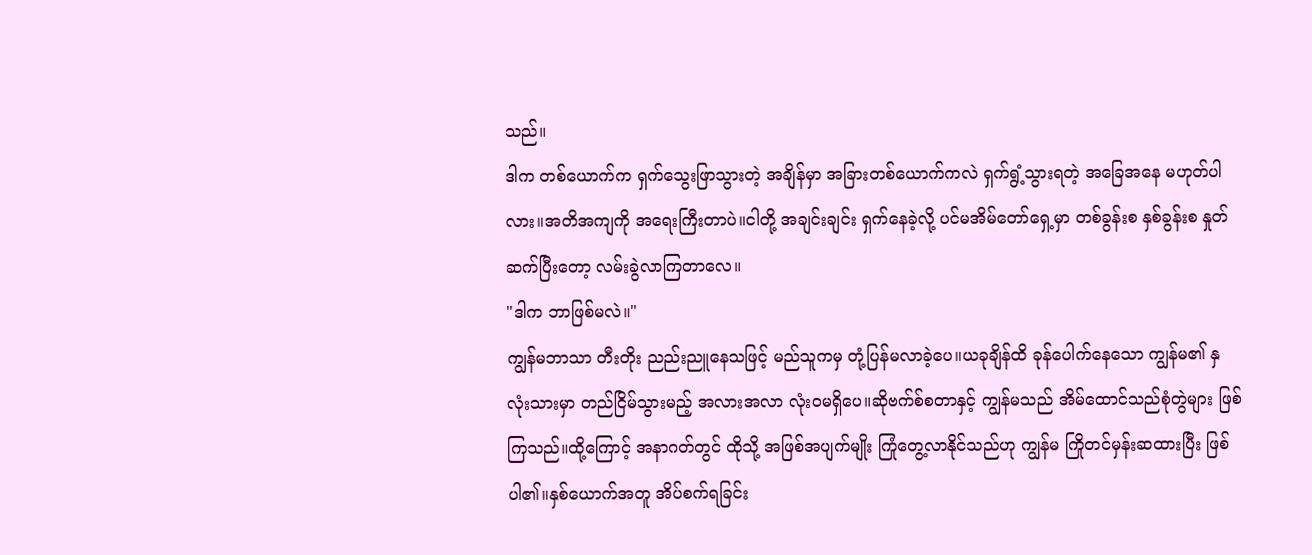သည်။
ဒါက တစ်ယောက်က ရှက်သွေးဖြာသွားတဲ့ အချိန်မှာ အခြားတစ်ယောက်ကလဲ ရှက်ရွံ့သွားရတဲ့ အခြေအနေ မဟုတ်ပါလား။အတိအကျကို အရေးကြီးတာပဲ။ငါတို့ အချင်းချင်း ရှက်နေခဲ့လို့ ပင်မအိမ်တော်ရှေ့မှာ တစ်ခွန်းစ နှစ်ခွန်းစ နှုတ်ဆက်ပြီးတော့ လမ်းခွဲလာကြတာလေ။
"ဒါက ဘာဖြစ်မလဲ။"
ကျွန်မဘာသာ တီးတိုး ညည်းညူနေသဖြင့် မည်သူကမှ တုံ့ပြန်မလာခဲ့ပေ။ယခုချိန်ထိ ခုန်ပေါက်နေသော ကျွန်မ၏ နှလုံးသားမှာ တည်ငြိမ်သွားမည့် အလားအလာ လုံးဝမရှိပေ။ဆိုဗက်စ်စတာနှင့် ကျွန်မသည် အိမ်ထောင်သည်စုံတွဲများ ဖြစ်ကြသည်။ထို့ကြောင့် အနာဂတ်တွင် ထိုသို့ အဖြစ်အပျက်မျိုး ကြုံတွေ့လာနိုင်သည်ဟု ကျွန်မ ကြိုတင်မှန်းဆထားပြီး ဖြစ်ပါ၏။နှစ်ယောက်အတူ အိပ်စက်ရခြင်း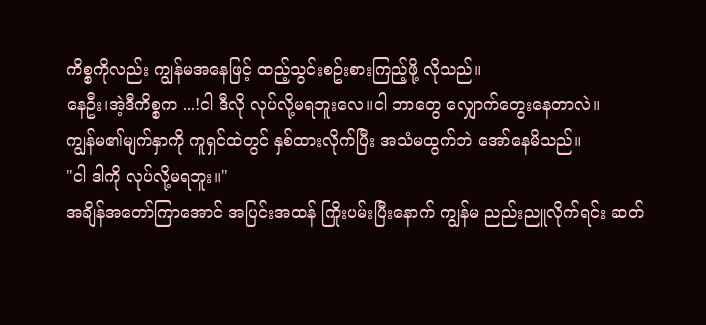ကိစ္စကိုလည်း ကျွန်မအနေဖြင့် ထည့်သွင်းစဥ်းစားကြည့်ဖို့ လိုသည်။
နေဦး၊အဲ့ဒီကိစ္စက ...!ငါ ဒီလို လုပ်လို့မရဘူးလေ။ငါ ဘာတွေ လျှောက်တွေးနေတာလဲ။
ကျွန်မ၏မျက်နှာကို ကူရှင်ထဲတွင် နှစ်ထားလိုက်ပြီး အသံမထွက်ဘဲ အော်နေမိသည်။
"ငါ ဒါကို လုပ်လို့မရဘူး။"
အချိန်အတော်ကြာအောင် အပြင်းအထန် ကြိုးပမ်းပြီးနောက် ကျွန်မ ညည်းညူလိုက်ရင်း ဆတ်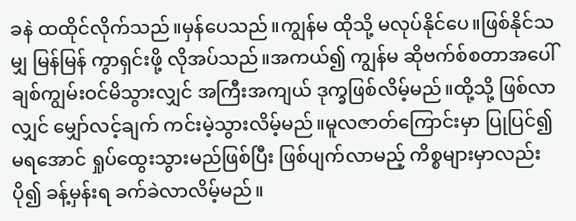ခနဲ ထထိုင်လိုက်သည်။မှန်ပေသည်။ကျွန်မ ထိုသို့ မလုပ်နိုင်ပေ။ဖြစ်နိုင်သမျှ မြန်မြန် ကွာရှင်းဖို့ လိုအပ်သည်။အကယ်၍ ကျွန်မ ဆိုဗက်စ်စတာအပေါ် ချစ်ကျွမ်းဝင်မိသွားလျှင် အကြီးအကျယ် ဒုက္ခဖြစ်လိမ့်မည်။ထို့သို့ ဖြစ်လာလျှင် မျှော်လင့်ချက် ကင်းမဲ့သွားလိမ့်မည်။မူလဇာတ်ကြောင်းမှာ ပြုပြင်၍မရအောင် ရှုပ်ထွေးသွားမည်ဖြစ်ပြီး ဖြစ်ပျက်လာမည့် ကိစ္စများမှာလည်း ပို၍ ခန့်မှန်းရ ခက်ခဲလာလိမ့်မည်။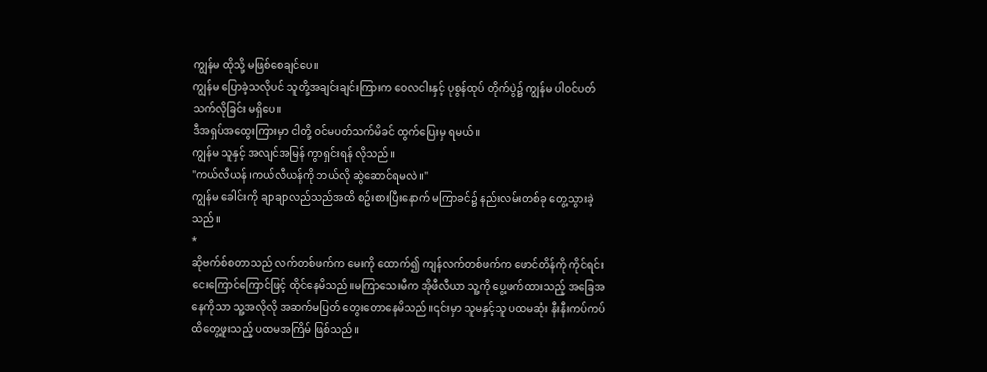ကျွန်မ ထိုသို့ မဖြစ်စေချင်ပေ။
ကျွန်မ ပြောခဲ့သလိုပင် သူတို့အချင်းချင်းကြားက ဝေလငါးနှင့် ပုစွန်ထုပ် တိုက်ပွဲ၌ ကျွန်မ ပါဝင်ပတ်သက်လိုခြင်း မရှိပေ။
ဒီအရှပ်အထွေးကြားမှာ ငါတို့ ဝင်မပတ်သက်မိခင် ထွက်ပြေးမှ ရမယ်။
ကျွန်မ သူနှင့် အလျင်အမြန် ကွာရှင်းရန် လိုသည်။
"ကယ်လီယန် ၊ကယ်လီယန်ကို ဘယ်လို ဆွဲဆောင်ရမလဲ။"
ကျွန်မ ခေါင်းကို ချာချာလည်သည်အထိ စဥ်းစားပြီးနောက် မကြာခင်၌ နည်းလမ်းတစ်ခု တွေ့သွားခဲ့သည်။
*
ဆိုဗက်စ်စတာသည် လက်တစ်ဖက်က မေးကို ထောက်၍ ကျန်လက်တစ်ဖက်က ဖောင်တိန်ကို ကိုင်ရင်း ငေးကြောင်ကြောင်ဖြင့် ထိုင်နေမိသည်။မကြာသေးမီက အိုဖီလီယာ သူ့ကို ပွေ့ဖက်ထားသည့် အခြေအနေကိုသာ သူ့အလိုလို အဆက်မပြတ် တွေးတောနေမိသည်။၎င်းမှာ သူမနှင့်သူ ပထမဆုံး နီးနီးကပ်ကပ် ထိတွေ့ဖူးသည့် ပထမအကြိမ် ဖြစ်သည်။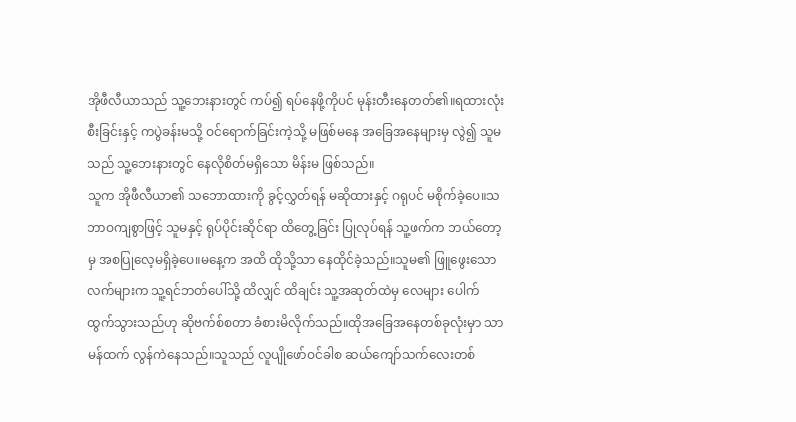အိုဖီလီယာသည် သူ့ဘေးနားတွင် ကပ်၍ ရပ်နေဖို့ကိုပင် မုန်းတီးနေတတ်၏။ရထားလုံးစီးခြင်းနှင့် ကပွဲခန်းမသို့ ဝင်ရောက်ခြင်းကဲ့သို့ မဖြစ်မနေ အခြေအနေများမှ လွဲ၍ သူမသည် သူ့ဘေးနားတွင် နေလိုစိတ်မရှိသော မိန်းမ ဖြစ်သည်။
သူက အိုဖီလီယာ၏ သဘောထားကို ခွင့်လွှတ်ရန် မဆိုထားနှင့် ဂရုပင် မစိုက်ခဲ့ပေ။သဘာဝကျစွာဖြင့် သူမနှင့် ရုပ်ပိုင်းဆိုင်ရာ ထိတွေ့ခြင်း ပြုလုပ်ရန် သူ့ဖက်က ဘယ်တော့မှ အစပြုလေ့မရှိခဲ့ပေ။မနေ့က အထိ ထိုသို့သာ နေထိုင်ခဲ့သည်။သူမ၏ ဖြူဖွေးသောလက်များက သူ့ရင်ဘတ်ပေါ်သို့ ထိလျှင် ထိချင်း သူ့အဆုတ်ထဲမှ လေများ ပေါက်ထွက်သွားသည်ဟု ဆိုဗက်စ်စတာ ခံစားမိလိုက်သည်။ထိုအခြေအနေတစ်ခုလုံးမှာ သာမန်ထက် လွန်ကဲနေသည်။သူသည် လူပျိုဖော်ဝင်ခါစ ဆယ်ကျော်သက်လေးတစ်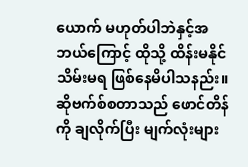ယောက် မဟုတ်ပါဘဲနှင့်အဘယ်ကြောင့် ထိုသို့ ထိန်းမနိုင် သိမ်းမရ ဖြစ်နေမိပါသနည်း။
ဆိုဗက်စ်စတာသည် ဖောင်တိန်ကို ချလိုက်ပြီး မျက်လုံးများ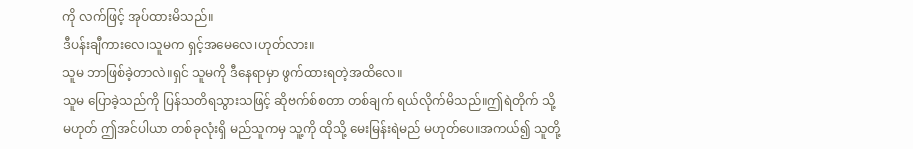ကို လက်ဖြင့် အုပ်ထားမိသည်။
ဒီပန်းချီကားလေ၊သူမက ရှင့်အမေလေ၊ဟုတ်လား။
သူမ ဘာဖြစ်ခဲ့တာလဲ။ရှင် သူမကို ဒီနေရာမှာ ဖွက်ထားရတဲ့အထိလေ။
သူမ ပြောခဲ့သည်ကို ပြန်သတိရသွားသဖြင့် ဆိုဗက်စ်စတာ တစ်ချက် ရယ်လိုက်မိသည်။ဤရဲတိုက် သို့မဟုတ် ဤအင်ပါယာ တစ်ခုလုံးရှိ မည်သူကမှ သူ့ကို ထိုသို့ မေးမြန်းရဲမည် မဟုတ်ပေ။အကယ်၍ သူတို့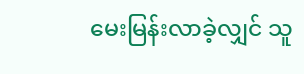မေးမြန်းလာခဲ့လျှင် သူ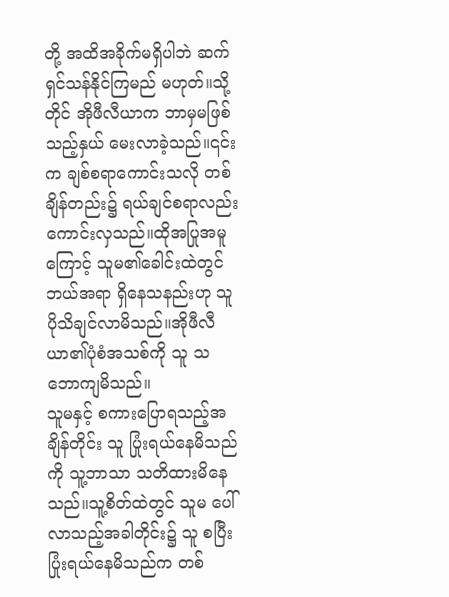တို့ အထိအခိုက်မရှိပါဘဲ ဆက်ရှင်သန်နိုင်ကြမည် မဟုတ်။သို့တိုင် အိုဖီလီယာက ဘာမှမဖြစ်သည့်နှယ် မေးလာခဲ့သည်။၎င်းက ချစ်စရာကောင်းသလို တစ်ချိန်တည်း၌ ရယ်ချင်စရာလည်း ကောင်းလှသည်။ထိုအပြုအမူကြောင့် သူမ၏ခေါင်းထဲတွင် ဘယ်အရာ ရှိနေသနည်းဟု သူ ပိုသိချင်လာမိသည်။အိုဖီလီယာ၏ပုံစံအသစ်ကို သူ သဘောကျမိသည်။
သူမနှင့် စကားပြောရသည့်အချိန်တိုင်း သူ ပြုံးရယ်နေမိသည်ကို သူ့ဘာသာ သတိထားမိနေသည်။သူ့စိတ်ထဲတွင် သူမ ပေါ်လာသည့်အခါတိုင်း၌ သူ စပြီး ပြုံးရယ်နေမိသည်က တစ်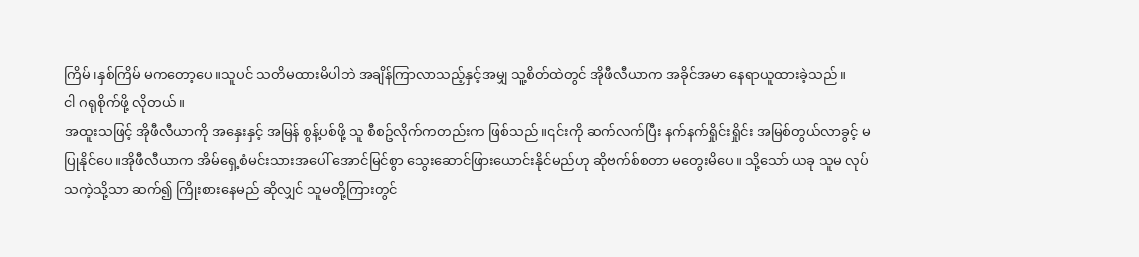ကြိမ်၊နှစ်ကြိမ် မကတော့ပေ။သူပင် သတိမထားမိပါဘဲ အချိန်ကြာလာသည့်နှင့်အမျှ သူ့စိတ်ထဲတွင် အိုဖီလီယာက အခိုင်အမာ နေရာယူထားခဲ့သည်။
ငါ ဂရုစိုက်ဖို့ လိုတယ်။
အထူးသဖြင့် အိုဖီလီယာကို အနှေးနှင့် အမြန် စွန့်ပစ်ဖို့ သူ စီစဥ်လိုက်ကတည်းက ဖြစ်သည်။၎င်းကို ဆက်လက်ပြီး နက်နက်ရှိုင်းရှိုင်း အမြစ်တွယ်လာခွင့် မပြုနိုင်ပေ။အိုဖီလီယာက အိမ်ရှေ့စံမင်းသားအပေါ် အောင်မြင်စွာ သွေးဆောင်ဖြားယောင်းနိုင်မည်ဟု ဆိုဗက်စ်စတာ မတွေးမိပေ။ သို့သော် ယခု သူမ လုပ်သကဲ့သို့သာ ဆက်၍ ကြိုးစားနေမည် ဆိုလျှင် သူမတို့ကြားတွင်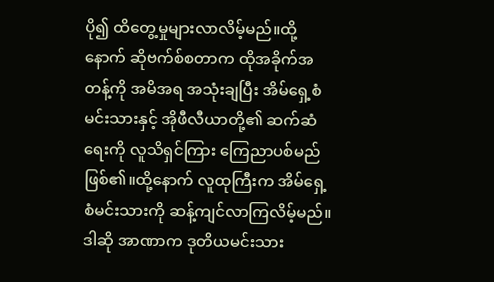ပို၍ ထိတွေ့မှုများလာလိမ့်မည်။ထို့နောက် ဆိုဗက်စ်စတာက ထိုအခိုက်အတန့်ကို အမိအရ အသုံးချပြီး အိမ်ရှေ့စံမင်းသားနှင့် အိုဖီလီယာတို့၏ ဆက်ဆံရေးကို လူသိရှင်ကြား ကြေညာပစ်မည် ဖြစ်၏။ထို့နောက် လူထုကြီးက အိမ်ရှေ့စံမင်းသားကို ဆန့်ကျင်လာကြလိမ့်မည်။
ဒါဆို အာဏာက ဒုတိယမင်းသား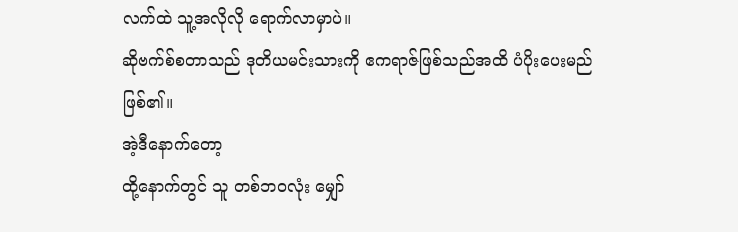လက်ထဲ သူ့အလိုလို ရောက်လာမှာပဲ။
ဆိုဗက်စ်စတာသည် ဒုတိယမင်းသားကို ဧကရာဇ်ဖြစ်သည်အထိ ပံပိုးပေးမည် ဖြစ်၏။
အဲ့ဒီနောက်တော့
ထို့နောက်တွင် သူ တစ်ဘဝလုံး မျှော်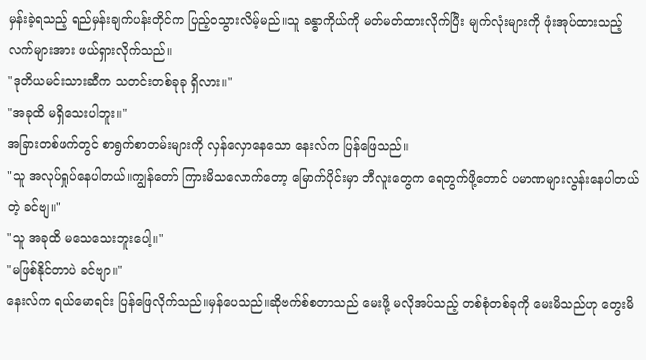မှန်းခဲ့ရသည့် ရည်မှန်းချက်ပန်းတိုင်က ပြည့်ဝသွားလိမ့်မည်။သူ ခန္ဓာကိုယ်ကို မတ်မတ်ထားလိုက်ပြီး မျက်လုံးများကို ဖုံးအုပ်ထားသည့် လက်များအား ဖယ်ရှားလိုက်သည်။
"ဒုတိယမင်းသားဆီက သတင်းတစ်ခုခု ရှိလား။"
"အခုထိ မရှိသေးပါဘူး။"
အခြားတစ်ဖက်တွင် စာရွက်စာတမ်းများကို လှန်လှောနေသော နေးလ်က ပြန်ဖြေသည်။
"သူ အလုပ်ရှုပ်နေပါတယ်။ကျွန်တော် ကြားမိသလောက်တော့ မြောက်ပိုင်းမှာ ဘီလူးတွေက ရေတွက်ဖို့တောင် ပမာဏများလွန်းနေပါတယ်တဲ့ ခင်ဗျ။"
"သူ အခုထိ မသေသေးဘူးပေါ့။"
"မဖြစ်နိုင်တာပဲ ခင်ဗျာ။"
နေးလ်က ရယ်မောရင်း ပြန်ဖြေလိုက်သည်။မှန်ပေသည်။ဆိုဗက်စ်စတာသည် မေးဖို့ မလိုအပ်သည့် တစ်စုံတစ်ခုကို မေးမိသည်ဟု တွေးမိ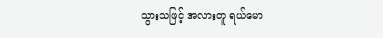သွားသဖြင့် အလားတူ ရယ်မော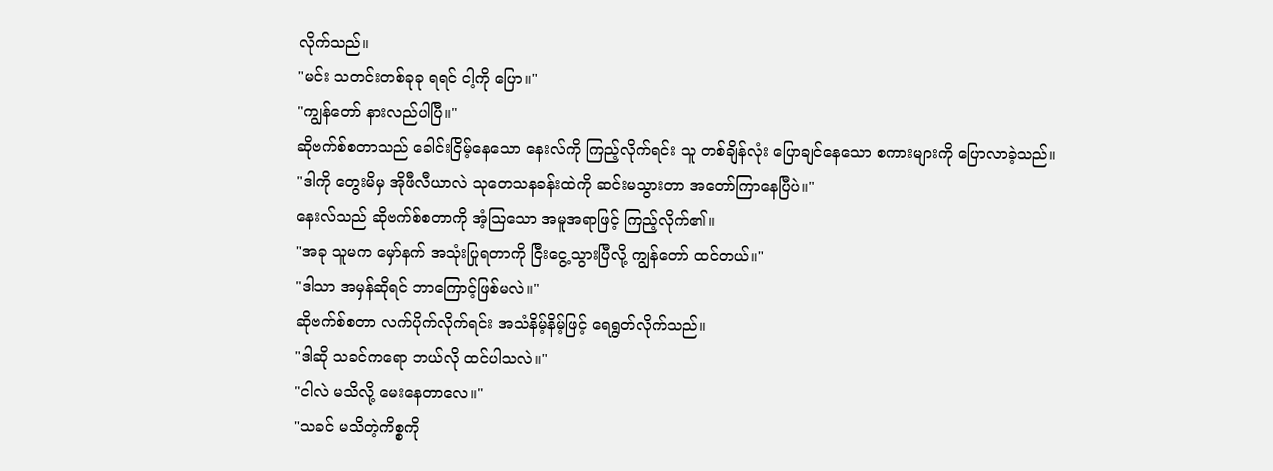လိုက်သည်။
"မင်း သတင်းတစ်ခုခု ရရင် ငါ့ကို ပြော။"
"ကျွန်တော် နားလည်ပါပြီ။"
ဆိုဗက်စ်စတာသည် ခေါင်းငြိမ့်နေသော နေးလ်ကို ကြည့်လိုက်ရင်း သူ တစ်ချိန်လုံး ပြောချင်နေသော စကားများကို ပြောလာခဲ့သည်။
"ဒါကို တွေးမိမှ အိုဖီလီယာလဲ သုတေသနခန်းထဲကို ဆင်းမသွားတာ အတော်ကြာနေပြီပဲ။"
နေးလ်သည် ဆိုဗက်စ်စတာကို အံ့ဩသော အမူအရာဖြင့် ကြည့်လိုက်၏။
"အခု သူမက မှော်နက် အသုံးပြုရတာကို ငြီးငွေ့သွားပြီလို့ ကျွန်တော် ထင်တယ်။"
"ဒါသာ အမှန်ဆိုရင် ဘာကြောင့်ဖြစ်မလဲ။"
ဆိုဗက်စ်စတာ လက်ပိုက်လိုက်ရင်း အသံနိမ့်နိမ့်ဖြင့် ရေရွတ်လိုက်သည်။
"ဒါဆို သခင်ကရော ဘယ်လို ထင်ပါသလဲ။"
"ငါလဲ မသိလို့ မေးနေတာလေ။"
"သခင် မသိတဲ့ကိစ္စကို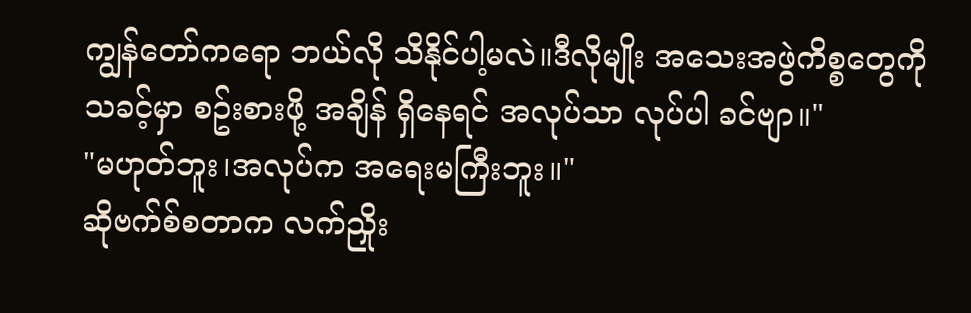ကျွန်တော်ကရော ဘယ်လို သိနိုင်ပါ့မလဲ။ဒီလိုမျိုး အသေးအဖွဲကိစ္စတွေကို သခင့်မှာ စဥ်းစားဖို့ အချိန် ရှိနေရင် အလုပ်သာ လုပ်ပါ ခင်ဗျာ။"
"မဟုတ်ဘူး၊အလုပ်က အရေးမကြီးဘူး။"
ဆိုဗက်စ်စတာက လက်ညှိုး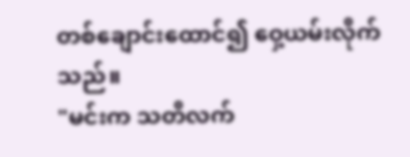တစ်ချောင်းထောင်၍ ဝှေ့ယမ်းလိုက်သည်။
"မင်းက သတိလက်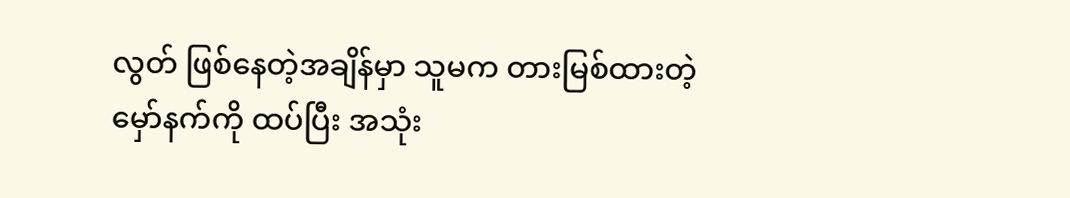လွတ် ဖြစ်နေတဲ့အချိန်မှာ သူမက တားမြစ်ထားတဲ့ မှော်နက်ကို ထပ်ပြီး အသုံး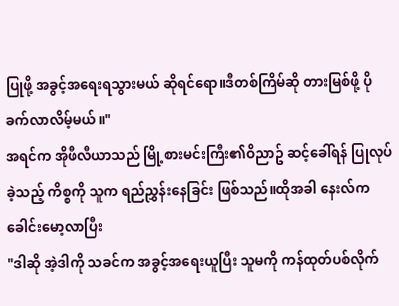ပြုဖို့ အခွင့်အရေးရသွားမယ် ဆိုရင်ရော။ဒီတစ်ကြိမ်ဆို တားမြစ်ဖို့ ပိုခက်လာလိမ့်မယ်။"
အရင်က အိုဖီလီယာသည် မြို့စားမင်းကြီး၏ဝိညာဥ် ဆင့်ခေါ်ရန် ပြုလုပ်ခဲ့သည့် ကိစ္စကို သူက ရည်ညွှန်းနေခြင်း ဖြစ်သည်။ထိုအခါ နေးလ်က ခေါင်းမော့လာပြီး
"ဒါဆို အဲ့ဒါကို သခင်က အခွင့်အရေးယူပြီး သူမကို ကန်ထုတ်ပစ်လိုက်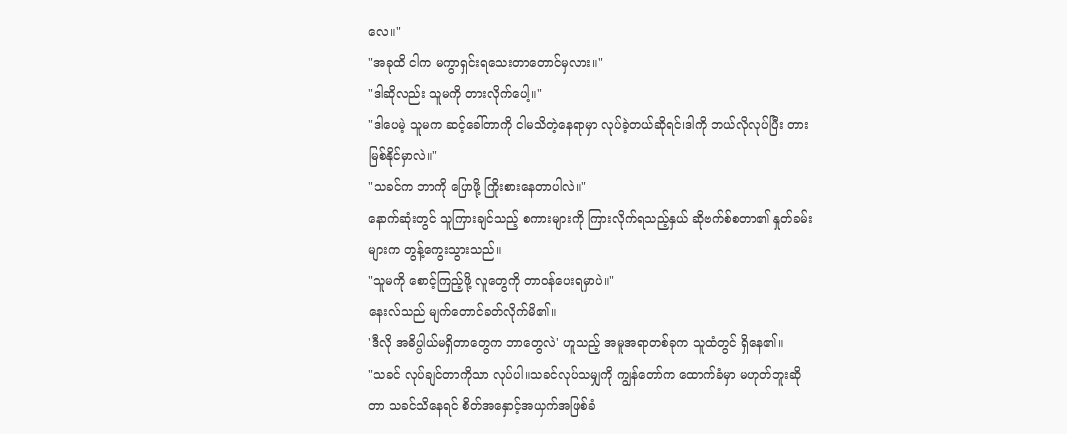လေ။"
"အခုထိ ငါက မကွာရှင်းရသေးတာတောင်မှလား။"
"ဒါဆိုလည်း သူမကို တားလိုက်ပေါ့။"
"ဒါပေမဲ့ သူမက ဆင့်ခေါ်တာကို ငါမသိတဲ့နေရာမှာ လုပ်ခဲ့တယ်ဆိုရင်၊ဒါကို ဘယ်လိုလုပ်ပြီး တားမြစ်နိုင်မှာလဲ။"
"သခင်က ဘာကို ပြောဖို့ ကြိုးစားနေတာပါလဲ။"
နောက်ဆုံးတွင် သူကြားချင်သည့် စကားများကို ကြားလိုက်ရသည့်နှယ် ဆိုဗက်စ်စတာ၏ နှုတ်ခမ်းများက တွန့်ကွေးသွားသည်။
"သူမကို စောင့်ကြည့်ဖို့ လူတွေကို တာဝန်ပေးရမှာပဲ။"
နေးလ်သည် မျက်တောင်ခတ်လိုက်မိ၏။
'ဒီလို အဓိပ္ပါယ်မရှိတာတွေက ဘာတွေလဲ' ဟူသည့် အမူအရာတစ်ခုက သူထံတွင် ရှိနေ၏။
"သခင် လုပ်ချင်တာကိုသာ လုပ်ပါ။သခင်လုပ်သမျှကို ကျွန်တော်က ထောက်ခံမှာ မဟုတ်ဘူးဆိုတာ သခင်သိနေရင် စိတ်အနှောင့်အယှက်အဖြစ်ခံ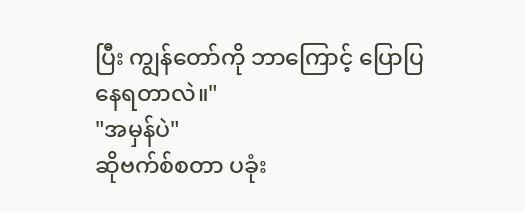ပြီး ကျွန်တော်ကို ဘာကြောင့် ပြောပြနေရတာလဲ။"
"အမှန်ပဲ"
ဆိုဗက်စ်စတာ ပခုံး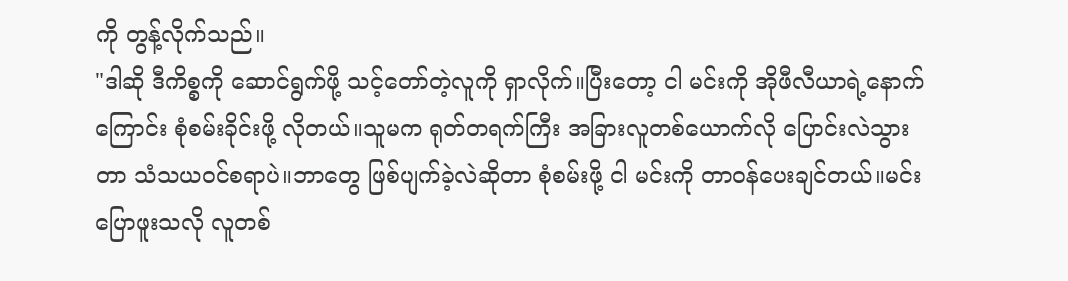ကို တွန့်လိုက်သည်။
"ဒါဆို ဒီကိစ္စကို ဆောင်ရွက်ဖို့ သင့်တော်တဲ့လူကို ရှာလိုက်။ပြီးတော့ ငါ မင်းကို အိုဖီလီယာရဲ့နောက်ကြောင်း စုံစမ်းခိုင်းဖို့ လိုတယ်။သူမက ရုတ်တရက်ကြီး အခြားလူတစ်ယောက်လို ပြောင်းလဲသွားတာ သံသယဝင်စရာပဲ။ဘာတွေ ဖြစ်ပျက်ခဲ့လဲဆိုတာ စုံစမ်းဖို့ ငါ မင်းကို တာဝန်ပေးချင်တယ်။မင်းပြောဖူးသလို လူတစ်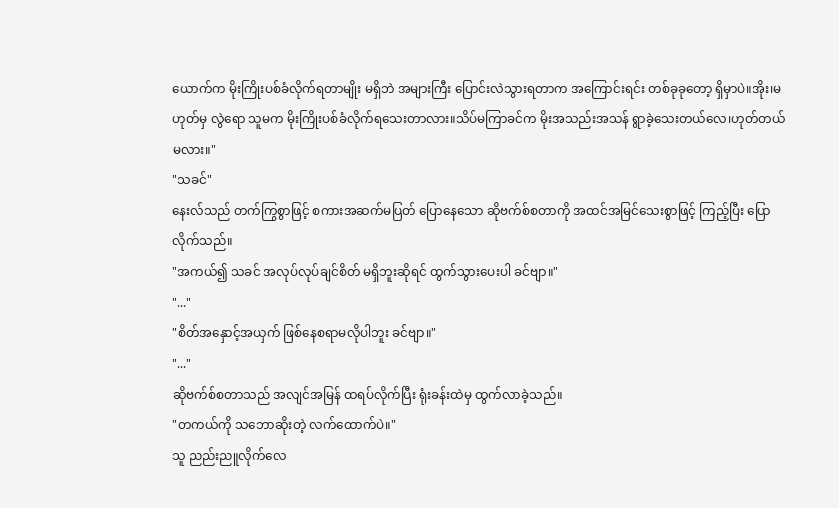ယောက်က မိုးကြိုးပစ်ခံလိုက်ရတာမျိုး မရှိဘဲ အများကြီး ပြောင်းလဲသွားရတာက အကြောင်းရင်း တစ်ခုခုတော့ ရှိမှာပဲ။အိုး၊မဟုတ်မှ လွဲရော သူမက မိုးကြိုးပစ်ခံလိုက်ရသေးတာလား။သိပ်မကြာခင်က မိုးအသည်းအသန် ရွာခဲ့သေးတယ်လေ၊ဟုတ်တယ်မလား။"
"သခင်"
နေးလ်သည် တက်ကြွစွာဖြင့် စကားအဆက်မပြတ် ပြောနေသော ဆိုဗက်စ်စတာကို အထင်အမြင်သေးစွာဖြင့် ကြည့်ပြီး ပြောလိုက်သည်။
"အကယ်၍ သခင် အလုပ်လုပ်ချင်စိတ် မရှိဘူးဆိုရင် ထွက်သွားပေးပါ ခင်ဗျာ။"
"..."
"စိတ်အနှောင့်အယှက် ဖြစ်နေစရာမလိုပါဘူး ခင်ဗျာ။"
"..."
ဆိုဗက်စ်စတာသည် အလျင်အမြန် ထရပ်လိုက်ပြီး ရုံးခန်းထဲမှ ထွက်လာခဲ့သည်။
"တကယ်ကို သဘောဆိုးတဲ့ လက်ထောက်ပဲ။"
သူ ညည်းညူလိုက်လေ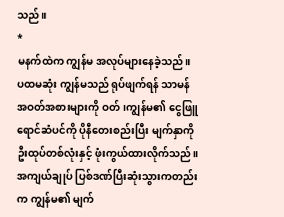သည်။
*
မနက်ထဲက ကျွန်မ အလုပ်များနေခဲ့သည်။
ပထမဆုံး ကျွန်မသည် ရုပ်ဖျက်ရန် သာမန်အဝတ်အစားများကို ဝတ်၊ကျွန်မ၏ ငွေဖြူရောင်ဆံပင်ကို ပိုနီတေးစည်းပြီး မျက်နှာကို ဦးထုပ်တစ်လုံးနှင့် ဖုံးကွယ်ထားလိုက်သည်။အကျယ်ချုပ် ပြစ်ဒဏ်ပြီးဆုံးသွားကတည်းက ကျွန်မ၏ မျက်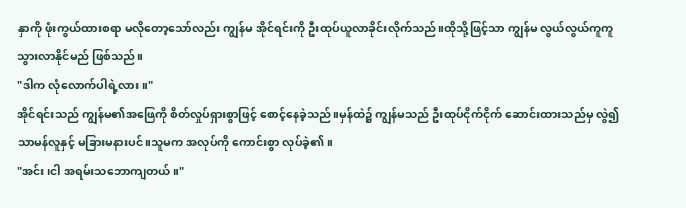နှာကို ဖုံးကွယ်ထားစရာ မလိုတော့သော်လည်း ကျွန်မ အိုင်ရင်းကို ဦးထုပ်ယူလာခိုင်းလိုက်သည်။ထိုသို့ဖြင့်သာ ကျွန်မ လွယ်လွယ်ကူကူ သွားလာနိုင်မည် ဖြစ်သည်။
"ဒါက လုံလောက်ပါရဲ့လား။"
အိုင်ရင်းသည် ကျွန်မ၏အဖြေကို စိတ်လှုပ်ရှားစွာဖြင့် စောင့်နေခဲ့သည်။မှန်ထဲ၌ ကျွန်မသည် ဦးထုပ်ငိုက်ငိုက် ဆောင်းထားသည်မှ လွဲ၍ သာမန်လူနှင့် မခြားမနားပင်။သူမက အလုပ်ကို ကောင်းစွာ လုပ်ခဲ့၏။
"အင်း၊ငါ အရမ်းသဘောကျတယ်။"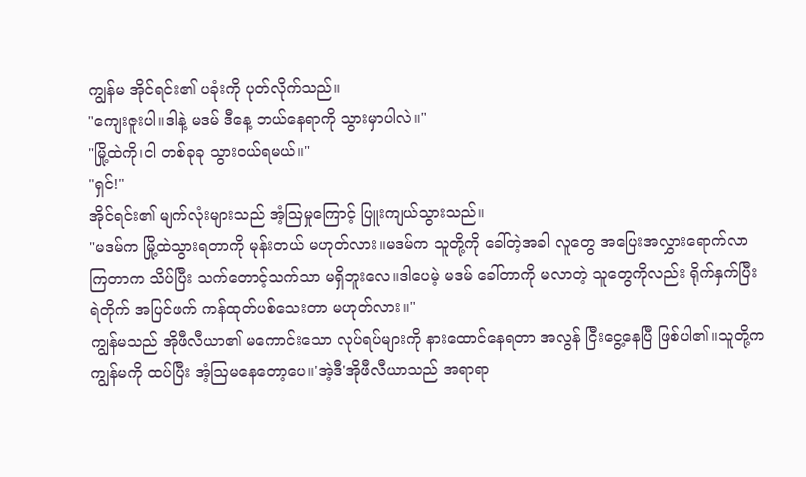ကျွန်မ အိုင်ရင်း၏ ပခုံးကို ပုတ်လိုက်သည်။
"ကျေးဇူးပါ။ဒါနဲ့ မဒမ် ဒီနေ့ ဘယ်နေရာကို သွားမှာပါလဲ။"
"မြို့ထဲကို၊ငါ တစ်ခုခု သွားဝယ်ရမယ်။"
"ရှင်!"
အိုင်ရင်း၏ မျက်လုံးများသည် အံ့ဩမှုကြောင့် ပြူးကျယ်သွားသည်။
"မဒမ်က မြို့ထဲသွားရတာကို မုန်းတယ် မဟုတ်လား။မဒမ်က သူတို့ကို ခေါ်တဲ့အခါ လူတွေ အပြေးအလွှားရောက်လာကြတာက သိပ်ပြီး သက်တောင့်သက်သာ မရှိဘူးလေ။ဒါပေမဲ့ မဒမ် ခေါ်တာကို မလာတဲ့ သူတွေကိုလည်း ရိုက်နှက်ပြီး ရဲတိုက် အပြင်ဖက် ကန်ထုတ်ပစ်သေးတာ မဟုတ်လား။"
ကျွန်မသည် အိုဖီလီယာ၏ မကောင်းသော လုပ်ရပ်များကို နားထောင်နေရတာ အလွန် ငြီးငွေ့နေပြီ ဖြစ်ပါ၏။သူတို့က ကျွန်မကို ထပ်ပြီး အံ့ဩမနေတော့ပေ။'အဲ့ဒီ'အိုဖီလီယာသည် အရာရာ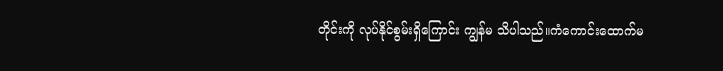တိုင်းကို လုပ်နိုင်စွမ်းရှိကြောင်း ကျွန်မ သိပါသည်။ကံကောင်းထောက်မ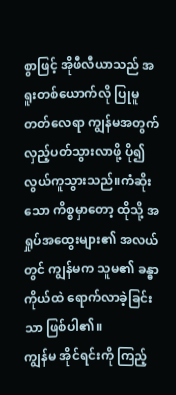စွာဖြင့် အိုဖီလီယာသည် အရူးတစ်ယောက်လို ပြုမူတတ်လေရာ ကျွန်မအတွက် လှည့်ပတ်သွားလာဖို့ ပို၍ လွယ်ကူသွားသည်။ကံဆိုးသော ကိစ္စမှာတော့ ထိုသို့ အရှုပ်အထွေးများ၏ အလယ်တွင် ကျွန်မက သူမ၏ ခန္ဓာကိုယ်ထဲ ရောက်လာခဲ့ခြင်းသာ ဖြစ်ပါ၏။
ကျွန်မ အိုင်ရင်းကို ကြည့်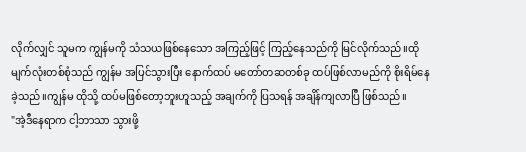လိုက်လျှင် သူမက ကျွန်မကို သံသယဖြစ်နေသော အကြည့်ဖြင့် ကြည့်နေသည်ကို မြင်လိုက်သည်။ထိုမျက်လုံးတစ်စုံသည် ကျွန်မ အပြင်သွားပြီး နောက်ထပ် မတော်တဆတစ်ခု ထပ်ဖြစ်လာမည်ကို စိုးရိမ်နေခဲ့သည်။ကျွန်မ ထိုသို့ ထပ်မဖြစ်တော့ဘူးဟူသည့် အချက်ကို ပြသရန် အချိန်ကျလာပြီ ဖြစ်သည်။
"အဲ့ဒီနေရာက ငါ့ဘာသာ သွားဖို့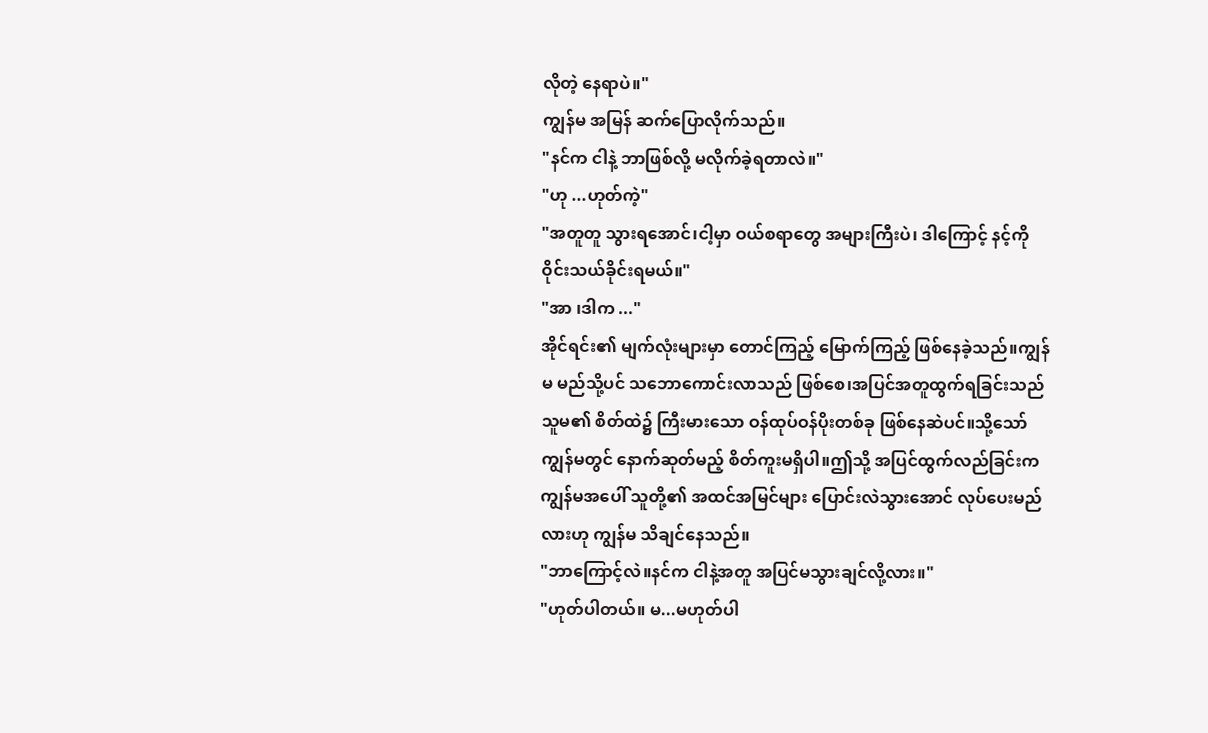လိုတဲ့ နေရာပဲ။"
ကျွန်မ အမြန် ဆက်ပြောလိုက်သည်။
"နင်က ငါနဲ့ ဘာဖြစ်လို့ မလိုက်ခဲ့ရတာလဲ။"
"ဟု ...ဟုတ်ကဲ့"
"အတူတူ သွားရအောင်၊ငါ့မှာ ဝယ်စရာတွေ အများကြီးပဲ၊ ဒါကြောင့် နင့်ကို ဝိုင်းသယ်ခိုင်းရမယ်။"
"အာ ၊ဒါက ..."
အိုင်ရင်း၏ မျက်လုံးများမှာ တောင်ကြည့် မြောက်ကြည့် ဖြစ်နေခဲ့သည်။ကျွန်မ မည်သို့ပင် သဘောကောင်းလာသည် ဖြစ်စေ၊အပြင်အတူထွက်ရခြင်းသည် သူမ၏ စိတ်ထဲ၌ ကြီးမားသော ဝန်ထုပ်ဝန်ပိုးတစ်ခု ဖြစ်နေဆဲပင်။သို့သော် ကျွန်မတွင် နောက်ဆုတ်မည့် စိတ်ကူးမရှိပါ။ဤသို့ အပြင်ထွက်လည်ခြင်းက ကျွန်မအပေါ် သူတို့၏ အထင်အမြင်များ ပြောင်းလဲသွားအောင် လုပ်ပေးမည်လားဟု ကျွန်မ သိချင်နေသည်။
"ဘာကြောင့်လဲ။နင်က ငါနဲ့အတူ အပြင်မသွားချင်လို့လား။"
"ဟုတ်ပါတယ်။ မ...မဟုတ်ပါ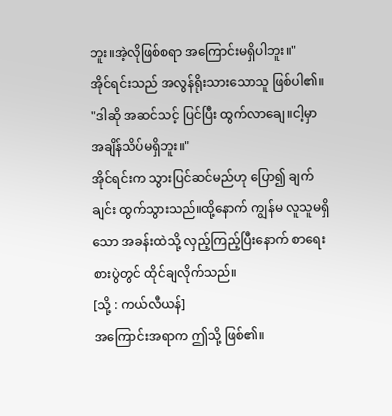ဘူး။အဲ့လိုဖြစ်စရာ အကြောင်းမရှိပါဘူး။"
အိုင်ရင်းသည် အလွန်ရိုးသားသောသူ ဖြစ်ပါ၏။
"ဒါဆို အဆင်သင့် ပြင်ပြီး ထွက်လာချေ။ငါ့မှာ အချိန်သိပ်မရှိဘူး။"
အိုင်ရင်းက သွားပြင်ဆင်မည်ဟု ပြော၍ ချက်ချင်း ထွက်သွားသည်။ထို့နောက် ကျွန်မ လူသူမရှိသော အခန်းထဲသို့ လှည့်ကြည့်ပြီးနောက် စာရေးစားပွဲတွင် ထိုင်ချလိုက်သည်။
[သို့ : ကယ်လီယန်]
အကြောင်းအရာက ဤသို့ ဖြစ်၏။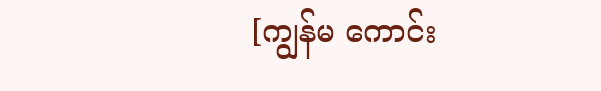[ကျွန်မ ကောင်း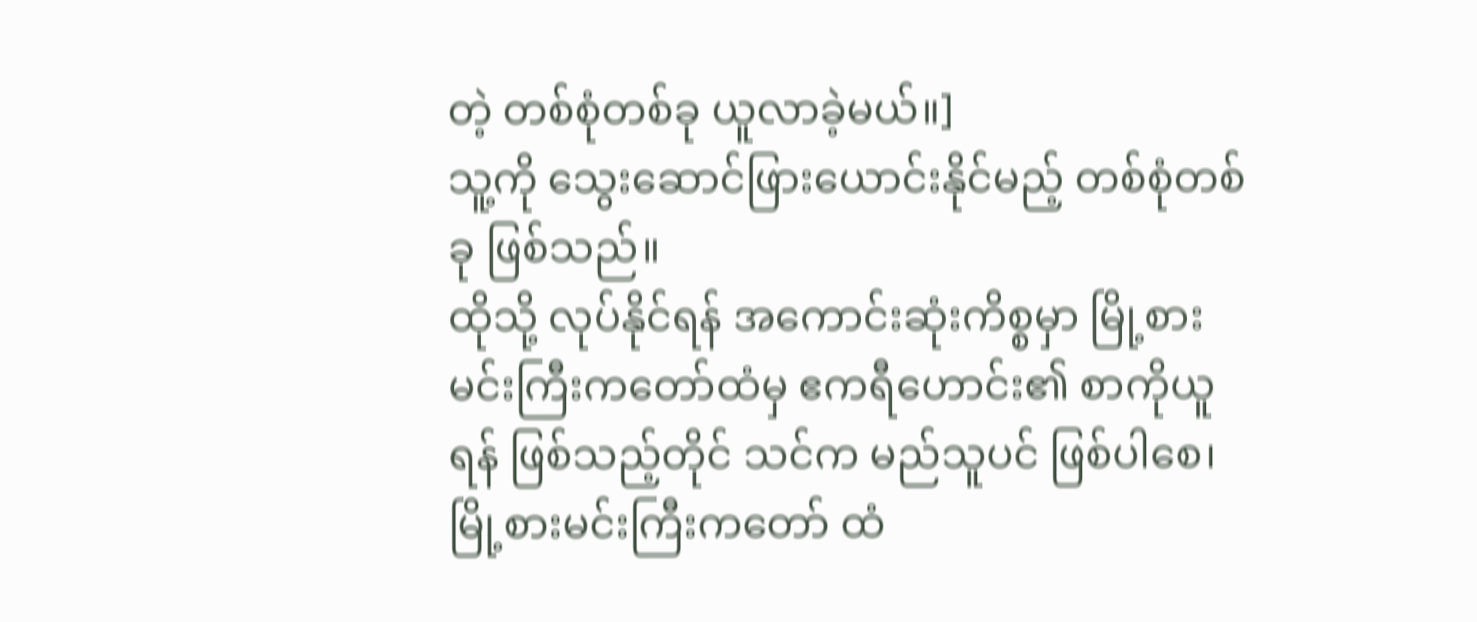တဲ့ တစ်စုံတစ်ခု ယူလာခဲ့မယ်။]
သူ့ကို သွေးဆောင်ဖြားယောင်းနိုင်မည့် တစ်စုံတစ်ခု ဖြစ်သည်။
ထိုသို့ လုပ်နိုင်ရန် အကောင်းဆုံးကိစ္စမှာ မြို့စားမင်းကြီးကတော်ထံမှ ဧကရီဟောင်း၏ စာကိုယူရန် ဖြစ်သည့်တိုင် သင်က မည်သူပင် ဖြစ်ပါစေ၊ မြို့စားမင်းကြီးကတော် ထံ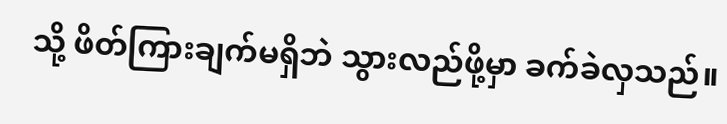သို့ ဖိတ်ကြားချက်မရှိဘဲ သွားလည်ဖို့မှာ ခက်ခဲလှသည်။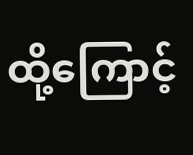ထို့ကြောင့်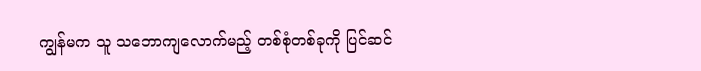ကျွန်မက သူ သဘောကျလောက်မည့် တစ်စုံတစ်ခုကို ပြင်ဆင်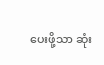ပေးဖို့သာ ဆုံး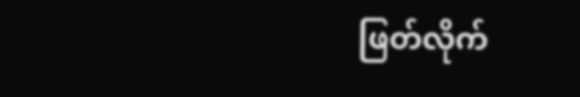ဖြတ်လိုက်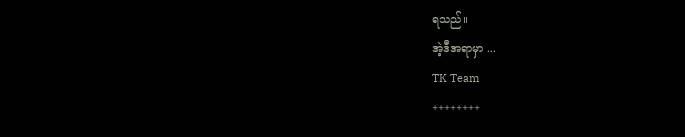ရသည်။
အဲ့ဒီအရာမှာ ...
TK Team
++++++++